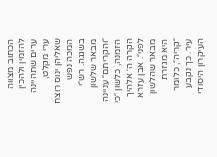הכתוב מצווה להזמין ולהכין ערים שתהיינה ערי מקלט, שאליהן ינוס רוצח המכה נפש בשגגה. רש״י מבאר שלשון ״והקריתם״ עניינה הזמנה, כלשון ״כי הקרה ה׳ אלהיך לפני״. אבן עזרא מבאר שהלשון היא מגזרת ״קריה״, כלומר עיר. כך נקבע העיקרון היסודי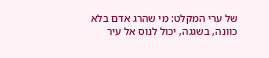של ערי המקלט: מי שהרג אדם בלא כוונה, בשגגה, יכול לנוס אל עיר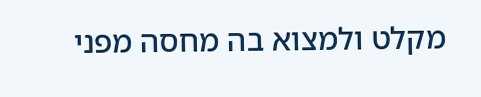מקלט ולמצוא בה מחסה מפני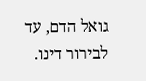גואל הדם, עד לבירור דינו.